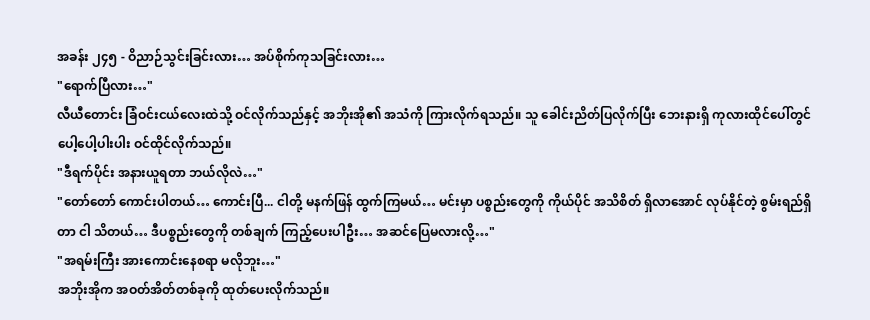အခန်း ၂၄၅ - ဝိညာဉ်သွင်းခြင်းလား… အပ်စိုက်ကုသခြင်းလား…
"ရောက်ပြီလား…"
လီယီတောင်း ခြံဝင်းငယ်လေးထဲသို့ ဝင်လိုက်သည်နှင့် အဘိုးအို၏ အသံကို ကြားလိုက်ရသည်။ သူ ခေါင်းညိတ်ပြလိုက်ပြီး ဘေးနားရှိ ကုလားထိုင်ပေါ်တွင် ပေါ့ပေါ့ပါးပါး ဝင်ထိုင်လိုက်သည်။
"ဒီရက်ပိုင်း အနားယူရတာ ဘယ်လိုလဲ…"
"တော်တော် ကောင်းပါတယ်… ကောင်းပြီ... ငါတို့ မနက်ဖြန် ထွက်ကြမယ်… မင်းမှာ ပစ္စည်းတွေကို ကိုယ်ပိုင် အသိစိတ် ရှိလာအောင် လုပ်နိုင်တဲ့ စွမ်းရည်ရှိတာ ငါ သိတယ်… ဒီပစ္စည်းတွေကို တစ်ချက် ကြည့်ပေးပါဦး… အဆင်ပြေမလားလို့…"
"အရမ်းကြီး အားကောင်းနေစရာ မလိုဘူး…"
အဘိုးအိုက အဝတ်အိတ်တစ်ခုကို ထုတ်ပေးလိုက်သည်။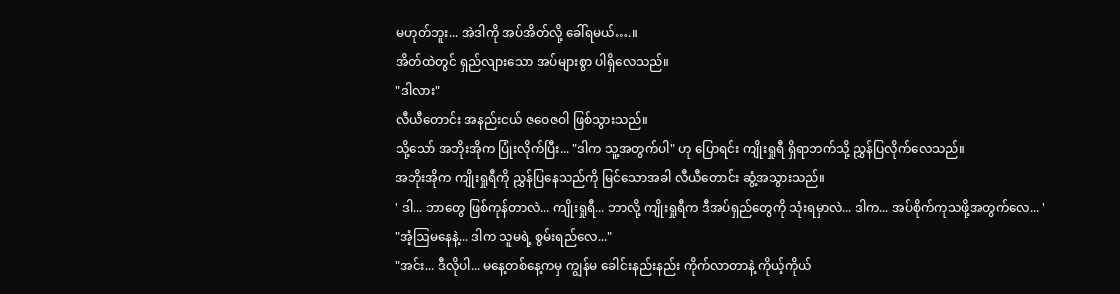မဟုတ်ဘူး... အဲဒါကို အပ်အိတ်လို့ ခေါ်ရမယ်….။
အိတ်ထဲတွင် ရှည်လျားသော အပ်များစွာ ပါရှိလေသည်။
"ဒါလား"
လီယီတောင်း အနည်းငယ် ဇဝေဇဝါ ဖြစ်သွားသည်။
သို့သော် အဘိုးအိုက ပြုံးလိုက်ပြီး... "ဒါက သူ့အတွက်ပါ" ဟု ပြောရင်း ကျိုးရှုရီ ရှိရာဘက်သို့ ညွှန်ပြလိုက်လေသည်။
အဘိုးအိုက ကျိုးရှုရီကို ညွှန်ပြနေသည်ကို မြင်သောအခါ လီယီတောင်း ဆွံ့အသွားသည်။
' ဒါ... ဘာတွေ ဖြစ်ကုန်တာလဲ... ကျိုးရှုရီ... ဘာလို့ ကျိုးရှုရီက ဒီအပ်ရှည်တွေကို သုံးရမှာလဲ... ဒါက... အပ်စိုက်ကုသဖို့အတွက်လေ... '
"အံ့ဩမနေနဲ့... ဒါက သူမရဲ့ စွမ်းရည်လေ..."
"အင်း... ဒီလိုပါ... မနေ့တစ်နေ့ကမှ ကျွန်မ ခေါင်းနည်းနည်း ကိုက်လာတာနဲ့ ကိုယ့်ကိုယ်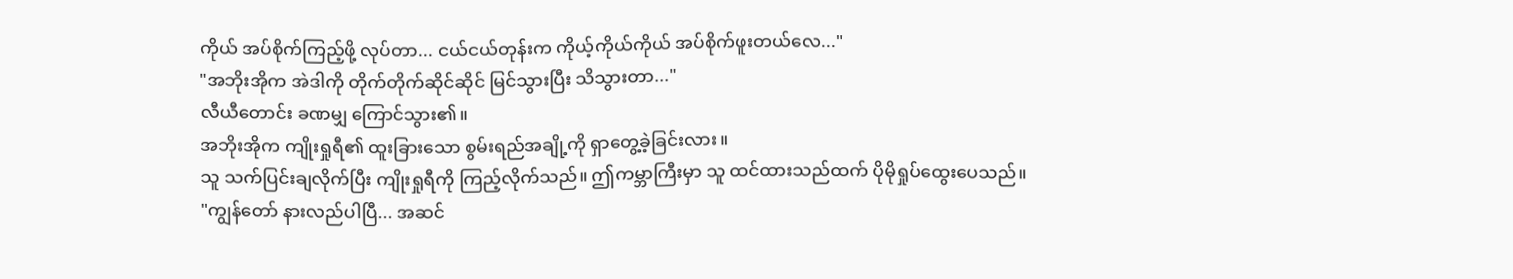ကိုယ် အပ်စိုက်ကြည့်ဖို့ လုပ်တာ... ငယ်ငယ်တုန်းက ကိုယ့်ကိုယ်ကိုယ် အပ်စိုက်ဖူးတယ်လေ..."
"အဘိုးအိုက အဲဒါကို တိုက်တိုက်ဆိုင်ဆိုင် မြင်သွားပြီး သိသွားတာ..."
လီယီတောင်း ခဏမျှ ကြောင်သွား၏။
အဘိုးအိုက ကျိုးရှုရီ၏ ထူးခြားသော စွမ်းရည်အချို့ကို ရှာတွေ့ခဲ့ခြင်းလား။
သူ သက်ပြင်းချလိုက်ပြီး ကျိုးရှုရီကို ကြည့်လိုက်သည်။ ဤကမ္ဘာကြီးမှာ သူ ထင်ထားသည်ထက် ပိုမိုရှုပ်ထွေးပေသည်။
"ကျွန်တော် နားလည်ပါပြီ... အဆင်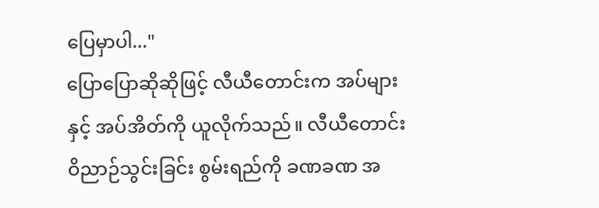ပြေမှာပါ..."
ပြောပြောဆိုဆိုဖြင့် လီယီတောင်းက အပ်များနှင့် အပ်အိတ်ကို ယူလိုက်သည်။ လီယီတောင်း ဝိညာဉ်သွင်းခြင်း စွမ်းရည်ကို ခဏခဏ အ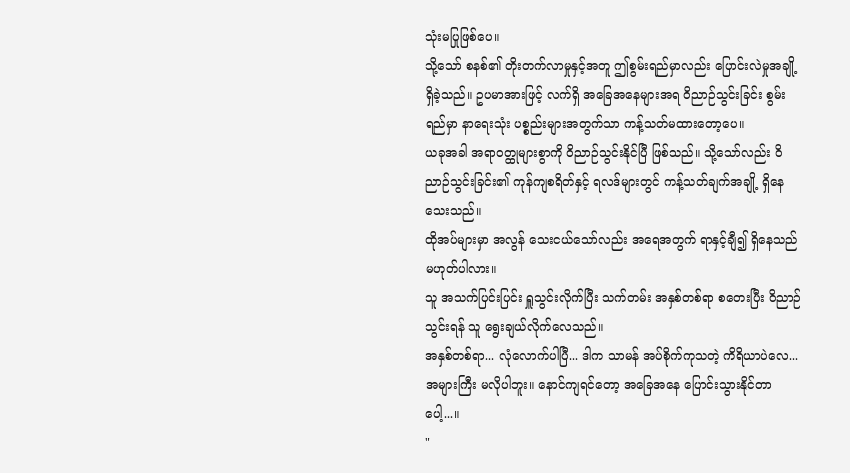သုံးမပြုဖြစ်ပေ။
သို့သော် စနစ်၏ တိုးတက်လာမှုနှင့်အတူ ဤစွမ်းရည်မှာလည်း ပြောင်းလဲမှုအချို့ ရှိခဲ့သည်။ ဥပမာအားဖြင့် လက်ရှိ အခြေအနေများအရ ဝိညာဉ်သွင်းခြင်း စွမ်းရည်မှာ နာရေးသုံး ပစ္စည်းများအတွက်သာ ကန့်သတ်မထားတော့ပေ။
ယခုအခါ အရာဝတ္ထုများစွာကို ဝိညာဉ်သွင်းနိုင်ပြီ ဖြစ်သည်။ သို့သော်လည်း ဝိညာဉ်သွင်းခြင်း၏ ကုန်ကျစရိတ်နှင့် ရလဒ်များတွင် ကန့်သတ်ချက်အချို့ ရှိနေသေးသည်။
ထိုအပ်များမှာ အလွန် သေးငယ်သော်လည်း အရေအတွက် ရာနှင့်ချီ၍ ရှိနေသည် မဟုတ်ပါလား။
သူ အသက်ပြင်းပြင်း ရှူသွင်းလိုက်ပြီး သက်တမ်း အနှစ်တစ်ရာ စတေးပြီး ဝိညာဉ်သွင်းရန် သူ ရွေးချယ်လိုက်လေသည်။
အနှစ်တစ်ရာ... လုံလောက်ပါပြီ... ဒါက သာမန် အပ်စိုက်ကုသတဲ့ ကိရိယာပဲလေ... အများကြီး မလိုပါဘူး။ နောင်ကျရင်တော့ အခြေအနေ ပြောင်းသွားနိုင်တာပေါ့...။
"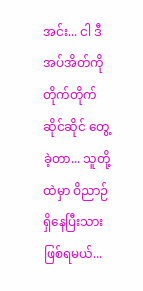အင်း... ငါ ဒီအပ်အိတ်ကို တိုက်တိုက်ဆိုင်ဆိုင် တွေ့ခဲ့တာ... သူတို့ထဲမှာ ဝိညာဉ် ရှိနေပြီးသား ဖြစ်ရမယ်...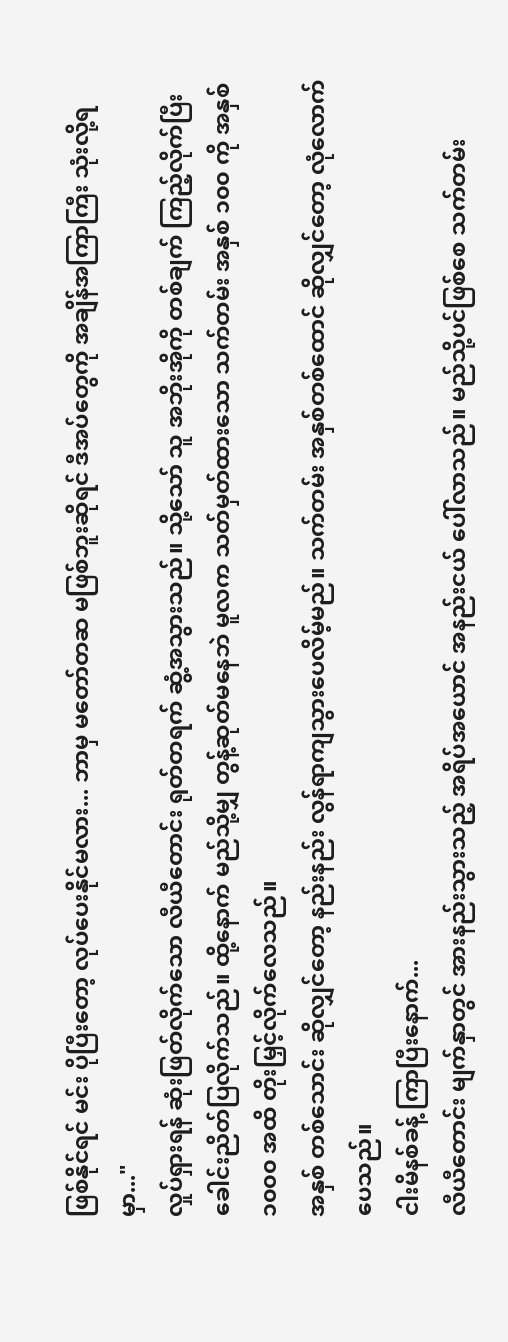ဖြစ်နိုင်ရင် မင်း ပိုပြီးတော့ လုပ်ပေးနိုင်မလား... ဘာမှ မတော်တဆ မဖြစ်ဘူးဆိုရင် ဒီအပ်တွေကို အချိန်အကြာကြီး သုံးလို့ရမှာ..."
လှုပ်ရှားရန် ဆုံးဖြတ်လိုက်သော လီယီတောင်း ရုတ်တရက် ဆွံ့အသွားသည်။ သို့သော် သူ အဘိုးအိုကို တစ်ချက် ကြည့်လိုက်ပြီး ခေါင်းညိတ်ပြလိုက်သည်။ ထို့နောက် မည်သို့မျှ တွန့်ဆုတ်မနေဘဲ မူလက သတ်မှတ်ထားသော သက်တမ်း အနှစ် ၁၀၀ ကို အနှစ် ၁၀၀၀ အထိ တိုးမြှင့်လိုက်လေသည်။
အနှစ် တစ်သောင်း ဆိုလျှင်တော့ နည်းနည်း လွန်ရာကျသွားပေလိမ့်မည်။ သက်တမ်း အနှစ်တစ်ထောင် ဆိုလျှင်တော့ လုံလောက်ပေသည်။
ငါးမိနစ်ခန့် ကြာပြီးနောက်...
လီယီတောင်း မျက်နှာတွင် အားနည်းသွားသည့် အရိပ်အယောင် အနည်းငယ် ပေါ်လာသည်။ မည်သို့ပင်ဖြစ်စေ သက်တမ်း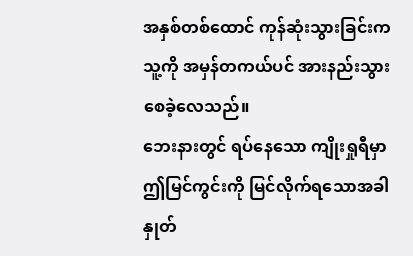အနှစ်တစ်ထောင် ကုန်ဆုံးသွားခြင်းက သူ့ကို အမှန်တကယ်ပင် အားနည်းသွားစေခဲ့လေသည်။
ဘေးနားတွင် ရပ်နေသော ကျိုးရှုရီမှာ ဤမြင်ကွင်းကို မြင်လိုက်ရသောအခါ နှုတ်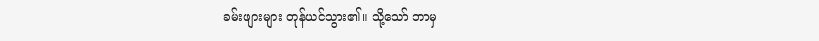ခမ်းဖျားများ တုန်ယင်သွား၏။ သို့သော် ဘာမှ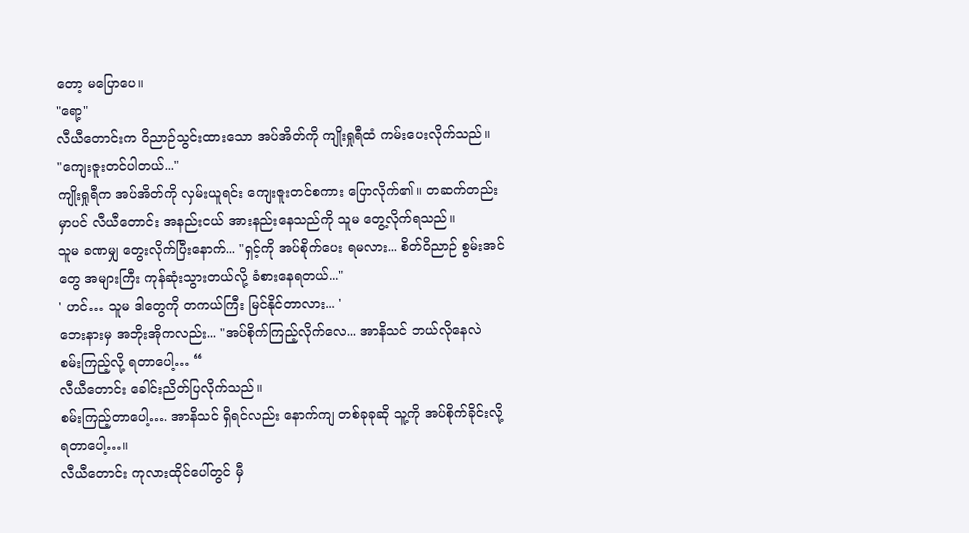တော့ မပြောပေ။
"ရော့"
လီယီတောင်းက ဝိညာဉ်သွင်းထားသော အပ်အိတ်ကို ကျိုးရှုရီထံ ကမ်းပေးလိုက်သည်။
"ကျေးဇူးတင်ပါတယ်..."
ကျိုးရှုရီက အပ်အိတ်ကို လှမ်းယူရင်း ကျေးဇူးတင်စကား ပြောလိုက်၏။ တဆက်တည်းမှာပင် လီယီတောင်း အနည်းငယ် အားနည်းနေသည်ကို သူမ တွေ့လိုက်ရသည်။
သူမ ခဏမျှ တွေးလိုက်ပြီးနောက်... "ရှင့်ကို အပ်စိုက်ပေး ရမလား... စိတ်ဝိညာဉ် စွမ်းအင်တွေ အများကြီး ကုန်ဆုံးသွားတယ်လို့ ခံစားနေရတယ်..."
' ဟင်… သူမ ဒါတွေကို တကယ်ကြီး မြင်နိုင်တာလား... '
ဘေးနားမှ အဘိုးအိုကလည်း... "အပ်စိုက်ကြည့်လိုက်လေ... အာနိသင် ဘယ်လိုနေလဲ စမ်းကြည့်လို့ ရတာပေါ့… “
လီယီတောင်း ခေါင်းညိတ်ပြလိုက်သည်။
စမ်းကြည့်တာပေါ့…. အာနိသင် ရှိရင်လည်း နောက်ကျ တစ်ခုခုဆို သူ့ကို အပ်စိုက်ခိုင်းလို့ ရတာပေါ့…။
လီယီတောင်း ကုလားထိုင်ပေါ်တွင် မှီ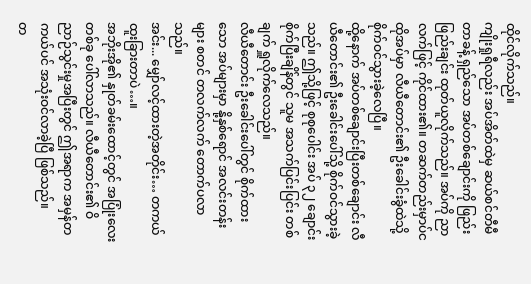ထိုင်လိုက်သည်။
ကျိုးရှုရီလည်း အပ်အိတ်ထဲမှ ဆယ်စင်တီမီတာခန့် ရှည်သော အပ်တစ်ချောင်းကို ဖြည်းဖြည်းချင်း ထုတ်ယူလိုက်သည်။ အပ်ကို ညာလက်ဖြင့် ကိုင်ထား၏။ တဆက်တည်းမှာပ်င ထိုအပ်မှာ လီယီတောင်း၏ ဦးခေါင်းခွံထဲသို့ စိုက်ဝင်သွားခဲ့လေပြီ။
ထို့နောက် အပ်တစ်ချောင်းပြီးတစ်ချောင်း လီယီတောင်း၏ ဦးခေါင်းပေါ်သို့ စိုက်ဝင်သွားခဲ့သည်။ ဤသို့ဖြင့် စုစုပေါင်း အပ် ၃၂ ချောင်း စိုက်ပြီးချိန်တွင် သူမ အသက်ပြင်းပြင်း တစ်ချက် ရှူလိုက်လေသည်။
လီယီတောင်း ဦးခေါင်းပေါ်တွင် စိုက်ထားသော အပ်များမှာ နို့နှစ်ရောင် အလင်းတန်းများ စတင် တလက်လက် တောက်ပလာသည်။
အင်း... မျှော်လင့်ထားတဲ့အတိုင်း… တကယ် ထူးခြားတာပဲ…။
အဘိုးအို၏ နှုတ်ခမ်းထောင့်တွင် အပြုံးလေးတစ်ခု ပေါ်လာသည်။ လီယီတောင်း၏ ဝိညာဉ်သွင်းမှုအပြီးတွင် ဤအရာက အမှန်တကယ်ပင် အသုံးဝင်လာခဲ့ပြီ ဖြစ်သည်။
တ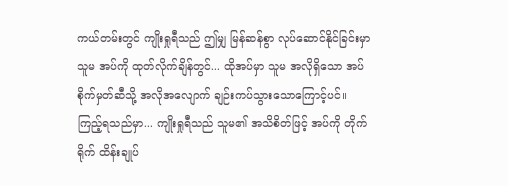ကယ်တမ်းတွင် ကျိုးရှုရီသည် ဤမျှ မြန်ဆန်စွာ လုပ်ဆောင်နိုင်ခြင်းမှာ သူမ အပ်ကို ထုတ်လိုက်ချိန်တွင်... ထိုအပ်မှာ သူမ အလိုရှိသော အပ်စိုက်မှတ်ဆီသို့ အလိုအလျောက် ချဉ်းကပ်သွားသောကြောင့်ပင်။
ကြည့်ရသည်မှာ... ကျိုးရှုရီသည် သူမ၏ အသိစိတ်ဖြင့် အပ်ကို တိုက်ရိုက် ထိန်းချုပ်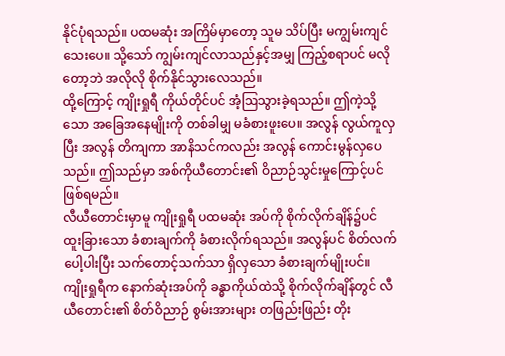နိုင်ပုံရသည်။ ပထမဆုံး အကြိမ်မှာတော့ သူမ သိပ်ပြီး မကျွမ်းကျင်သေးပေ။ သို့သော် ကျွမ်းကျင်လာသည်နှင့်အမျှ ကြည့်စရာပင် မလိုတော့ဘဲ အလိုလို စိုက်နိုင်သွားလေသည်။
ထို့ကြောင့် ကျိုးရှုရီ ကိုယ်တိုင်ပင် အံ့ဩသွားခဲ့ရသည်။ ဤကဲ့သို့သော အခြေအနေမျိုးကို တစ်ခါမျှ မခံစားဖူးပေ။ အလွန် လွယ်ကူလှပြီး အလွန် တိကျကာ အာနိသင်ကလည်း အလွန် ကောင်းမွန်လှပေသည်။ ဤသည်မှာ အစ်ကိုယီတောင်း၏ ဝိညာဉ်သွင်းမှုကြောင့်ပင် ဖြစ်ရမည်။
လီယီတောင်းမှာမူ ကျိုးရှုရီ ပထမဆုံး အပ်ကို စိုက်လိုက်ချိန်၌ပင် ထူးခြားသော ခံစားချက်ကို ခံစားလိုက်ရသည်။ အလွန်ပင် စိတ်လက်ပေါ့ပါးပြီး သက်တောင့်သက်သာ ရှိလှသော ခံစားချက်မျိုးပင်။
ကျိုးရှုရီက နောက်ဆုံးအပ်ကို ခန္ဓာကိုယ်ထဲသို့ စိုက်လိုက်ချိန်တွင် လီယီတောင်း၏ စိတ်ဝိညာဉ် စွမ်းအားများ တဖြည်းဖြည်း တိုး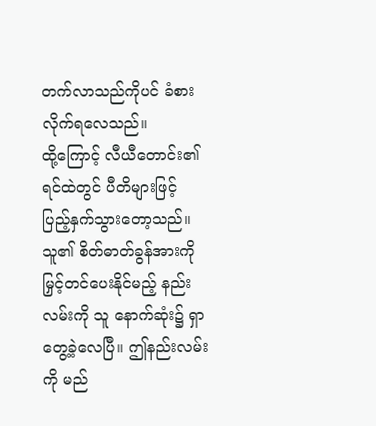တက်လာသည်ကိုပင် ခံစားလိုက်ရလေသည်။
ထို့ကြောင့် လီယီတောင်း၏ ရင်ထဲတွင် ပီတိများဖြင့် ပြည့်နှက်သွားတော့သည်။ သူ၏ စိတ်ဓာတ်ခွန်အားကို မြှင့်တင်ပေးနိုင်မည့် နည်းလမ်းကို သူ နောက်ဆုံး၌ ရှာတွေ့ခဲ့လေပြီ။ ဤနည်းလမ်းကို မည်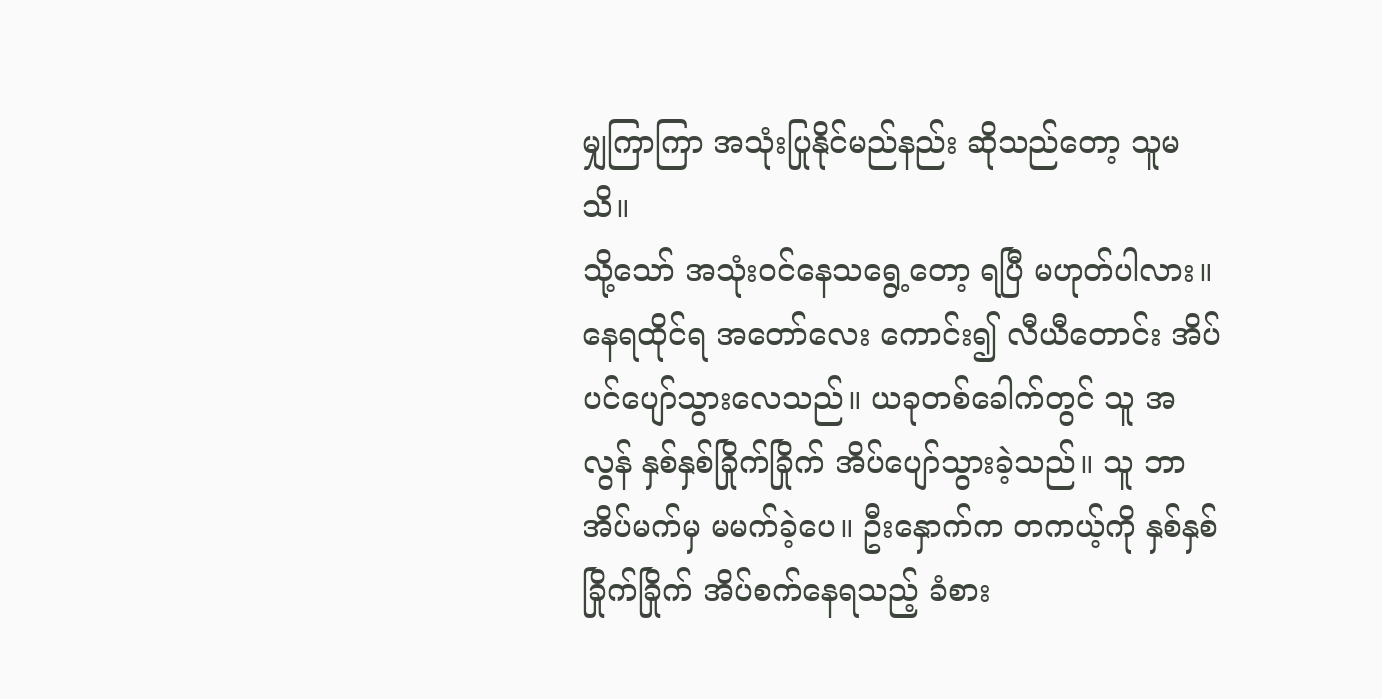မျှကြာကြာ အသုံးပြုနိုင်မည်နည်း ဆိုသည်တော့ သူမသိ။
သို့သော် အသုံးဝင်နေသရွေ့တော့ ရပြီ မဟုတ်ပါလား။
နေရထိုင်ရ အတော်လေး ကောင်း၍ လီယီတောင်း အိပ်ပင်ပျော်သွားလေသည်။ ယခုတစ်ခေါက်တွင် သူ အလွန် နှစ်နှစ်ခြိုက်ခြိုက် အိပ်ပျော်သွားခဲ့သည်။ သူ ဘာအိပ်မက်မှ မမက်ခဲ့ပေ။ ဦးနှောက်က တကယ့်ကို နှစ်နှစ်ခြိုက်ခြိုက် အိပ်စက်နေရသည့် ခံစား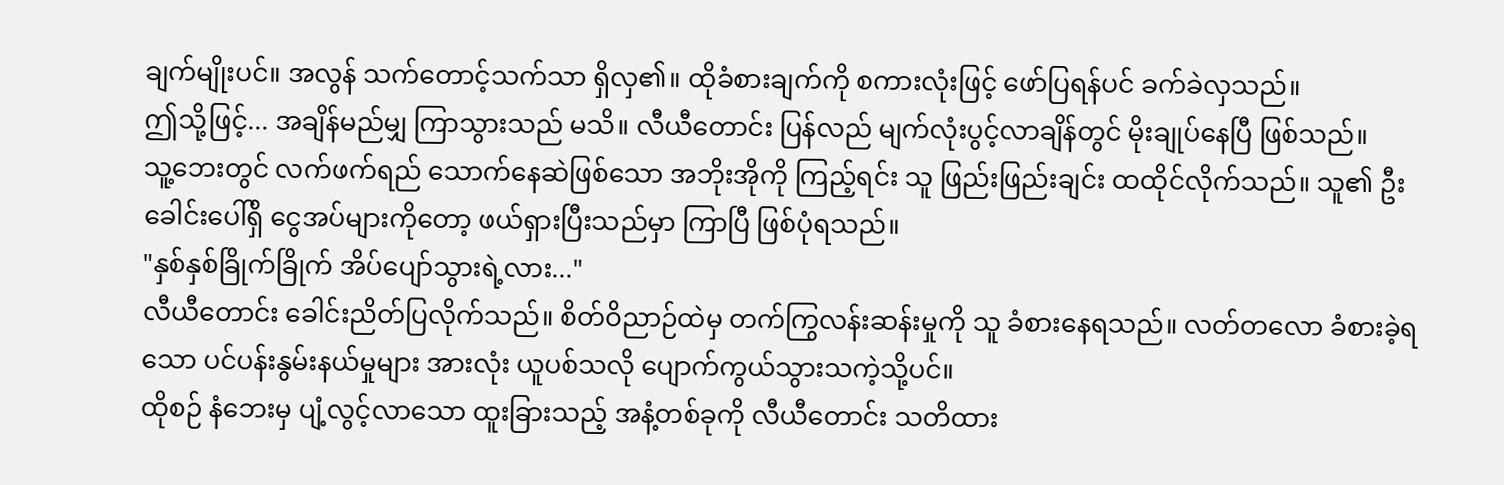ချက်မျိုးပင်။ အလွန် သက်တောင့်သက်သာ ရှိလှ၏။ ထိုခံစားချက်ကို စကားလုံးဖြင့် ဖော်ပြရန်ပင် ခက်ခဲလှသည်။
ဤသို့ဖြင့်... အချိန်မည်မျှ ကြာသွားသည် မသိ။ လီယီတောင်း ပြန်လည် မျက်လုံးပွင့်လာချိန်တွင် မိုးချုပ်နေပြီ ဖြစ်သည်။
သူ့ဘေးတွင် လက်ဖက်ရည် သောက်နေဆဲဖြစ်သော အဘိုးအိုကို ကြည့်ရင်း သူ ဖြည်းဖြည်းချင်း ထထိုင်လိုက်သည်။ သူ၏ ဦးခေါင်းပေါ်ရှိ ငွေအပ်များကိုတော့ ဖယ်ရှားပြီးသည်မှာ ကြာပြီ ဖြစ်ပုံရသည်။
"နှစ်နှစ်ခြိုက်ခြိုက် အိပ်ပျော်သွားရဲ့လား..."
လီယီတောင်း ခေါင်းညိတ်ပြလိုက်သည်။ စိတ်ဝိညာဉ်ထဲမှ တက်ကြွလန်းဆန်းမှုကို သူ ခံစားနေရသည်။ လတ်တလော ခံစားခဲ့ရသော ပင်ပန်းနွမ်းနယ်မှုများ အားလုံး ယူပစ်သလို ပျောက်ကွယ်သွားသကဲ့သို့ပင်။
ထိုစဉ် နံဘေးမှ ပျံ့လွင့်လာသော ထူးခြားသည့် အနံ့တစ်ခုကို လီယီတောင်း သတိထား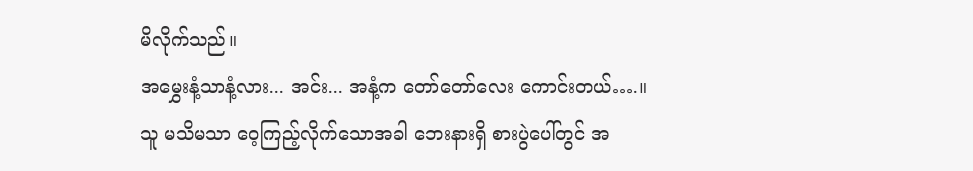မိလိုက်သည်။
အမွှေးနံ့သာနံ့လား... အင်း... အနံ့က တော်တော်လေး ကောင်းတယ်….။
သူ မသိမသာ ဝေ့ကြည့်လိုက်သောအခါ ဘေးနားရှိ စားပွဲပေါ်တွင် အ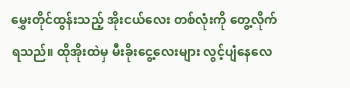မွှေးတိုင်ထွန်းသည့် အိုးငယ်လေး တစ်လုံးကို တွေ့လိုက်ရသည်။ ထိုအိုးထဲမှ မီးခိုးငွေ့လေးများ လွင့်ပျံနေလေ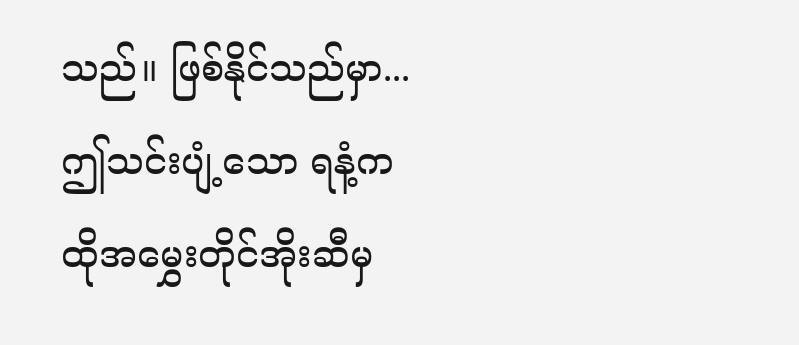သည်။ ဖြစ်နိုင်သည်မှာ... ဤသင်းပျံ့သော ရနံ့က ထိုအမွှေးတိုင်အိုးဆီမှ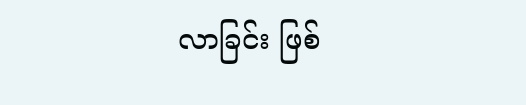လာခြင်း ဖြစ်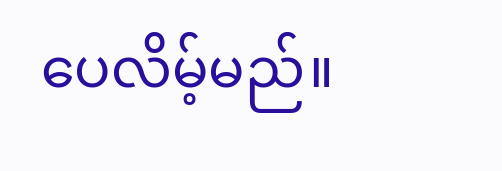ပေလိမ့်မည်။